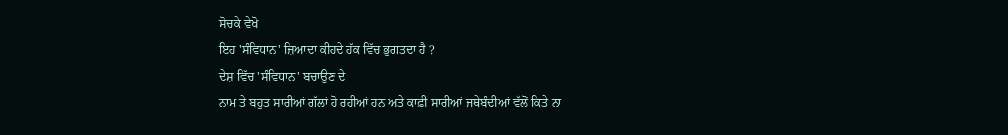ਸੋਚਕੇ ਵੇਖੋ
ਇਹ 'ਸੰਵਿਧਾਨ' ਜ਼ਿਆਦਾ ਕੀਹਦੇ ਹੱਕ ਵਿੱਚ ਭੁਗਤਦਾ ਹੈ ?
ਦੇਸ਼ ਵਿੱਚ 'ਸੰਵਿਧਾਨ' ਬਚਾਉਣ ਦੇ
ਨਾਮ ਤੇ ਬਹੁਤ ਸਾਰੀਆਂ ਗੱਲਾਂ ਹੋ ਰਹੀਆਂ ਹਨ ਅਤੇ ਕਾਫ਼ੀ ਸਾਰੀਆਂ ਜਥੇਬੰਦੀਆਂ ਵੱਲੋਂ ਕਿਤੇ ਨਾ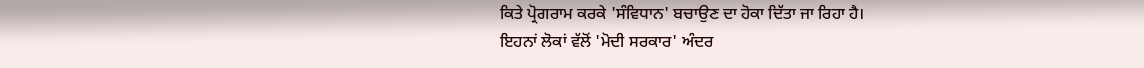ਕਿਤੇ ਪ੍ਰੋਗਰਾਮ ਕਰਕੇ 'ਸੰਵਿਧਾਨ' ਬਚਾਉਣ ਦਾ ਹੋਕਾ ਦਿੱਤਾ ਜਾ ਰਿਹਾ ਹੈ।
ਇਹਨਾਂ ਲੋਕਾਂ ਵੱਲੋਂ 'ਮੋਦੀ ਸਰਕਾਰ' ਅੰਦਰ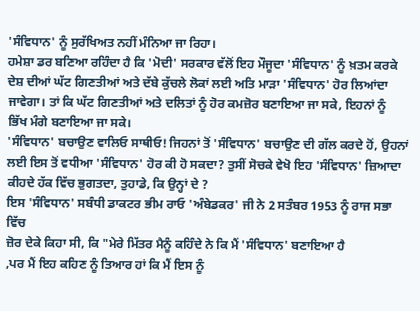'ਸੰਵਿਧਾਨ' ਨੂੰ ਸੁਰੱਖਿਅਤ ਨਹੀਂ ਮੰਨਿਆ ਜਾ ਰਿਹਾ।
ਹਮੇਸ਼ਾ ਡਰ ਬਣਿਆ ਰਹਿੰਦਾ ਹੈ ਕਿ 'ਮੋਦੀ' ਸਰਕਾਰ ਵੱਲੋਂ ਇਹ ਮੌਜੂਦਾ 'ਸੰਵਿਧਾਨ' ਨੂੰ ਖ਼ਤਮ ਕਰਕੇ
ਦੇਸ਼ ਦੀਆਂ ਘੱਟ ਗਿਣਤੀਆਂ ਅਤੇ ਦੱਬੇ ਕੁੱਚਲੇ ਲੋਕਾਂ ਲਈ ਅਤਿ ਮਾੜਾ 'ਸੰਵਿਧਾਨ' ਹੋਰ ਲਿਆਂਦਾ
ਜਾਵੇਗਾ। ਤਾਂ ਕਿ ਘੱਟ ਗਿਣਤੀਆਂ ਅਤੇ ਦਲਿਤਾਂ ਨੂੰ ਹੋਰ ਕਮਜ਼ੋਰ ਬਣਾਇਆ ਜਾ ਸਕੇ, ਇਹਨਾਂ ਨੂੰ
ਭਿੱਖ ਮੰਗੇ ਬਣਾਇਆ ਜਾ ਸਕੇ।
'ਸੰਵਿਧਾਨ' ਬਚਾਉਣ ਵਾਲਿਓ ਸਾਥੀਓ! ਜਿਹਨਾਂ ਤੋਂ 'ਸੰਵਿਧਾਨ' ਬਚਾਉਣ ਦੀ ਗੱਲ ਕਰਦੇ ਹੋਂ, ਉਹਨਾਂ
ਲਈ ਇਸ ਤੋਂ ਵਧੀਆ 'ਸੰਵਿਧਾਨ' ਹੋਰ ਕੀ ਹੋ ਸਕਦਾ? ਤੁਸੀਂ ਸੋਚਕੇ ਵੇਖੋ ਇਹ 'ਸੰਵਿਧਾਨ' ਜ਼ਿਆਦਾ
ਕੀਹਦੇ ਹੱਕ ਵਿੱਚ ਭੁਗਤਦਾ, ਤੁਹਾਡੇ, ਕਿ ਉਨ੍ਹਾਂ ਦੇ ?
ਇਸ 'ਸੰਵਿਧਾਨ' ਸਬੰਧੀ ਡਾਕਟਰ ਭੀਮ ਰਾਓ 'ਅੰਬੇਡਕਰ' ਜੀ ਨੇ 2 ਸਤੰਬਰ 1953 ਨੂੰ ਰਾਜ ਸਭਾ ਵਿੱਚ
ਜ਼ੋਰ ਦੇਕੇ ਕਿਹਾ ਸੀ, ਕਿ "ਮੇਰੇ ਮਿੱਤਰ ਮੈਨੂੰ ਕਹਿੰਦੇ ਨੇ ਕਿ ਮੈਂ 'ਸੰਵਿਧਾਨ' ਬਣਾਇਆ ਹੈ
,ਪਰ ਮੈਂ ਇਹ ਕਹਿਣ ਨੂੰ ਤਿਆਰ ਹਾਂ ਕਿ ਮੈਂ ਇਸ ਨੂੰ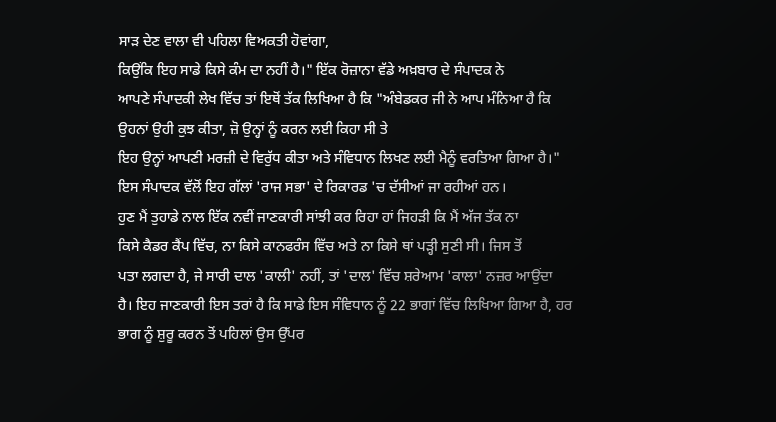ਸਾੜ ਦੇਣ ਵਾਲਾ ਵੀ ਪਹਿਲਾ ਵਿਅਕਤੀ ਹੋਵਾਂਗਾ,
ਕਿਉਂਕਿ ਇਹ ਸਾਡੇ ਕਿਸੇ ਕੰਮ ਦਾ ਨਹੀਂ ਹੈ।" ਇੱਕ ਰੋਜ਼ਾਨਾ ਵੱਡੇ ਅਖ਼ਬਾਰ ਦੇ ਸੰਪਾਦਕ ਨੇ
ਆਪਣੇ ਸੰਪਾਦਕੀ ਲੇਖ ਵਿੱਚ ਤਾਂ ਇਥੋਂ ਤੱਕ ਲਿਖਿਆ ਹੈ ਕਿ "ਅੰਬੇਡਕਰ ਜੀ ਨੇ ਆਪ ਮੰਨਿਆ ਹੈ ਕਿ
ਉਹਨਾਂ ਉਹੀ ਕੁਝ ਕੀਤਾ, ਜ਼ੋ ਉਨ੍ਹਾਂ ਨੂੰ ਕਰਨ ਲਈ ਕਿਹਾ ਸੀ ਤੇ
ਇਹ ਉਨ੍ਹਾਂ ਆਪਣੀ ਮਰਜ਼ੀ ਦੇ ਵਿਰੁੱਧ ਕੀਤਾ ਅਤੇ ਸੰਵਿਧਾਨ ਲਿਖਣ ਲਈ ਮੈਨੂੰ ਵਰਤਿਆ ਗਿਆ ਹੈ।"
ਇਸ ਸੰਪਾਦਕ ਵੱਲੋਂ ਇਹ ਗੱਲਾਂ 'ਰਾਜ ਸਭਾ' ਦੇ ਰਿਕਾਰਡ 'ਚ ਦੱਸੀਆਂ ਜਾ ਰਹੀਆਂ ਹਨ।
ਹੁਣ ਮੈਂ ਤੁਹਾਡੇ ਨਾਲ ਇੱਕ ਨਵੀਂ ਜਾਣਕਾਰੀ ਸਾਂਝੀ ਕਰ ਰਿਹਾ ਹਾਂ ਜਿਹੜੀ ਕਿ ਮੈਂ ਅੱਜ ਤੱਕ ਨਾ
ਕਿਸੇ ਕੈਡਰ ਕੈਂਪ ਵਿੱਚ, ਨਾ ਕਿਸੇ ਕਾਨਫਰੰਸ ਵਿੱਚ ਅਤੇ ਨਾ ਕਿਸੇ ਥਾਂ ਪੜ੍ਹੀ ਸੁਣੀ ਸੀ। ਜਿਸ ਤੋਂ
ਪਤਾ ਲਗਦਾ ਹੈ, ਜੇ ਸਾਰੀ ਦਾਲ 'ਕਾਲੀ' ਨਹੀਂ, ਤਾਂ 'ਦਾਲ' ਵਿੱਚ ਸ਼ਰੇਆਮ 'ਕਾਲਾ' ਨਜ਼ਰ ਆਉਂਦਾ
ਹੈ। ਇਹ ਜਾਣਕਾਰੀ ਇਸ ਤਰਾਂ ਹੈ ਕਿ ਸਾਡੇ ਇਸ ਸੰਵਿਧਾਨ ਨੂੰ 22 ਭਾਗਾਂ ਵਿੱਚ ਲਿਖਿਆ ਗਿਆ ਹੈ, ਹਰ
ਭਾਗ ਨੂੰ ਸ਼ੁਰੂ ਕਰਨ ਤੋਂ ਪਹਿਲਾਂ ਉਸ ਉੱਪਰ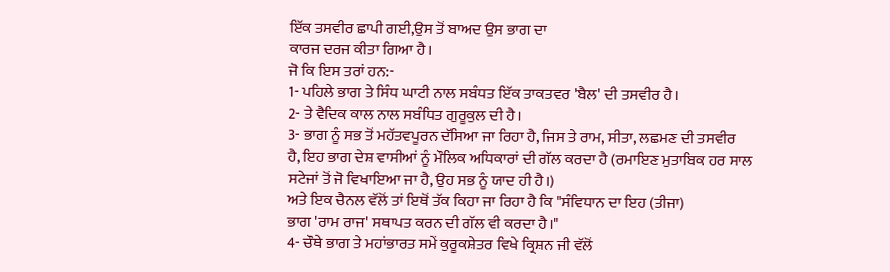ਇੱਕ ਤਸਵੀਰ ਛਾਪੀ ਗਈ,ਉਸ ਤੋਂ ਬਾਅਦ ਉਸ ਭਾਗ ਦਾ
ਕਾਰਜ ਦਰਜ ਕੀਤਾ ਗਿਆ ਹੈ।
ਜੋ ਕਿ ਇਸ ਤਰਾਂ ਹਨ:-
1- ਪਹਿਲੇ ਭਾਗ ਤੇ ਸਿੰਧ ਘਾਟੀ ਨਾਲ ਸਬੰਧਤ ਇੱਕ ਤਾਕਤਵਰ 'ਬੈਲ' ਦੀ ਤਸਵੀਰ ਹੈ।
2- ਤੇ ਵੈਦਿਕ ਕਾਲ ਨਾਲ ਸਬੰਧਿਤ ਗੁਰੂਕੁਲ ਦੀ ਹੈ।
3- ਭਾਗ ਨੂੰ ਸਭ ਤੋਂ ਮਹੱਤਵਪੂਰਨ ਦੱਸਿਆ ਜਾ ਰਿਹਾ ਹੈ, ਜਿਸ ਤੇ ਰਾਮ, ਸੀਤਾ, ਲਛਮਣ ਦੀ ਤਸਵੀਰ
ਹੈ, ਇਹ ਭਾਗ ਦੇਸ਼ ਵਾਸੀਆਂ ਨੂੰ ਮੌਲਿਕ ਅਧਿਕਾਰਾਂ ਦੀ ਗੱਲ ਕਰਦਾ ਹੈ (ਰਮਾਇਣ ਮੁਤਾਬਿਕ ਹਰ ਸਾਲ
ਸਟੇਜਾਂ ਤੋਂ ਜੋ ਵਿਖਾਇਆ ਜਾ ਹੈ, ਉਹ ਸਭ ਨੂੰ ਯਾਦ ਹੀ ਹੈ।)
ਅਤੇ ਇਕ ਚੈਨਲ ਵੱਲੋਂ ਤਾਂ ਇਥੋਂ ਤੱਕ ਕਿਹਾ ਜਾ ਰਿਹਾ ਹੈ ਕਿ "ਸੰਵਿਧਾਨ ਦਾ ਇਹ (ਤੀਜਾ)
ਭਾਗ 'ਰਾਮ ਰਾਜ' ਸਥਾਪਤ ਕਰਨ ਦੀ ਗੱਲ ਵੀ ਕਰਦਾ ਹੈ।"
4- ਚੌਥੇ ਭਾਗ ਤੇ ਮਹਾਂਭਾਰਤ ਸਮੇਂ ਕੁਰੂਕਸ਼ੇਤਰ ਵਿਖੇ ਕ੍ਰਿਸ਼ਨ ਜੀ ਵੱਲੋਂ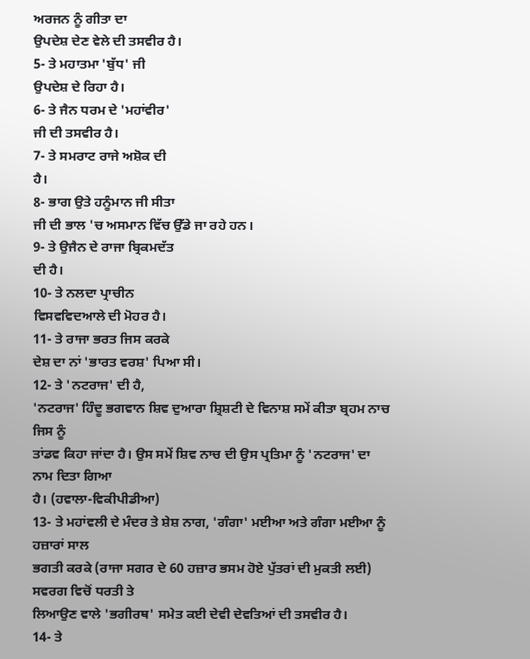ਅਰਜਨ ਨੂੰ ਗੀਤਾ ਦਾ
ਉਪਦੇਸ਼ ਦੇਣ ਵੇਲੇ ਦੀ ਤਸਵੀਰ ਹੈ।
5- ਤੇ ਮਹਾਤਮਾ 'ਬੁੱਧ' ਜੀ
ਉਪਦੇਸ਼ ਦੇ ਰਿਹਾ ਹੈ।
6- ਤੇ ਜੈਨ ਧਰਮ ਦੇ 'ਮਹਾਂਵੀਰ'
ਜੀ ਦੀ ਤਸਵੀਰ ਹੈ।
7- ਤੇ ਸਮਰਾਟ ਰਾਜੇ ਅਸ਼ੋਕ ਦੀ
ਹੈ।
8- ਭਾਗ ਉਤੇ ਹਨੂੰਮਾਨ ਜੀ ਸੀਤਾ
ਜੀ ਦੀ ਭਾਲ 'ਚ ਅਸਮਾਨ ਵਿੱਚ ਉੱਡੇ ਜਾ ਰਹੇ ਹਨ।
9- ਤੇ ਉਜੈਨ ਦੇ ਰਾਜਾ ਬ੍ਰਿਕਮਦੱਤ
ਦੀ ਹੈ।
10- ਤੇ ਨਲਦਾ ਪ੍ਰਾਚੀਨ
ਵਿਸਵਵਿਦਆਲੇ ਦੀ ਮੋਹਰ ਹੈ।
11- ਤੇ ਰਾਜਾ ਭਰਤ ਜਿਸ ਕਰਕੇ
ਦੇਸ਼ ਦਾ ਨਾਂ 'ਭਾਰਤ ਵਰਸ਼' ਪਿਆ ਸੀ।
12- ਤੇ 'ਨਟਰਾਜ' ਦੀ ਹੈ,
'ਨਟਰਾਜ' ਹਿੰਦੂ ਭਗਵਾਨ ਸ਼ਿਵ ਦੁਆਰਾ ਸ਼੍ਰਿਸ਼ਟੀ ਦੇ ਵਿਨਾਸ਼ ਸਮੇਂ ਕੀਤਾ ਬ੍ਰਹਮ ਨਾਚ ਜਿਸ ਨੂੰ
ਤਾਂਡਵ ਕਿਹਾ ਜਾਂਦਾ ਹੈ। ਉਸ ਸਮੇਂ ਸ਼ਿਵ ਨਾਚ ਦੀ ਉਸ ਪ੍ਰਤਿਮਾ ਨੂੰ 'ਨਟਰਾਜ' ਦਾ ਨਾਮ ਦਿਤਾ ਗਿਆ
ਹੈ। (ਹਵਾਲਾ-ਵਿਕੀਪੀਡੀਆ)
13- ਤੇ ਮਹਾਂਵਲੀ ਦੇ ਮੰਦਰ ਤੇ ਸ਼ੇਸ਼ ਨਾਗ, 'ਗੰਗਾ' ਮਈਆ ਅਤੇ ਗੰਗਾ ਮਈਆ ਨੂੰ ਹਜ਼ਾਰਾਂ ਸਾਲ
ਭਗਤੀ ਕਰਕੇ (ਰਾਜਾ ਸਗਰ ਦੇ 60 ਹਜ਼ਾਰ ਭਸਮ ਹੋਏ ਪੁੱਤਰਾਂ ਦੀ ਮੁਕਤੀ ਲਈ) ਸਵਰਗ ਵਿਚੋਂ ਧਰਤੀ ਤੇ
ਲਿਆਉਣ ਵਾਲੇ 'ਭਗੀਰਥ' ਸਮੇਤ ਕਈ ਦੇਵੀ ਦੇਵਤਿਆਂ ਦੀ ਤਸਵੀਰ ਹੈ।
14- ਤੇ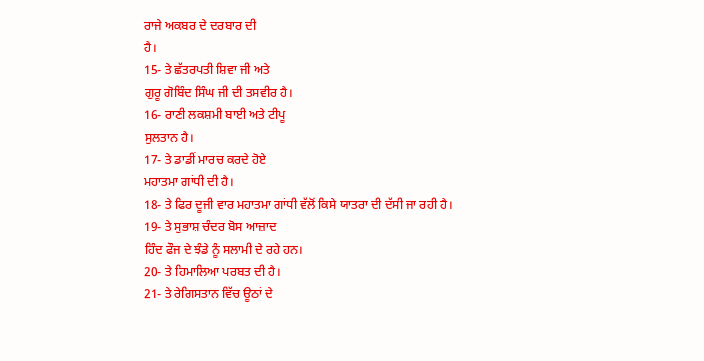ਰਾਜੇ ਅਕਬਰ ਦੇ ਦਰਬਾਰ ਦੀ
ਹੈ।
15- ਤੇ ਛੱਤਰਪਤੀ ਸ਼ਿਵਾ ਜੀ ਅਤੇ
ਗੁਰੂ ਗੋਬਿੰਦ ਸਿੰਘ ਜੀ ਦੀ ਤਸਵੀਰ ਹੈ।
16- ਰਾਣੀ ਲਕਸ਼ਮੀ ਬਾਈ ਅਤੇ ਟੀਪੂ
ਸੁਲਤਾਨ ਹੈ।
17- ਤੇ ਡਾਡੀਂ ਮਾਰਚ ਕਰਦੇ ਹੋਏ
ਮਹਾਤਮਾ ਗਾਂਧੀ ਦੀ ਹੈ।
18- ਤੇ ਫਿਰ ਦੂਜੀ ਵਾਰ ਮਹਾਤਮਾ ਗਾਂਧੀ ਵੱਲੋਂ ਕਿਸੇ ਯਾਤਰਾ ਦੀ ਦੱਸੀ ਜਾ ਰਹੀ ਹੈ।
19- ਤੇ ਸੁਭਾਸ਼ ਚੰਦਰ ਬੋਸ ਆਜ਼ਾਦ
ਹਿੰਦ ਫੌਜ ਦੇ ਝੰਡੇ ਨੂੰ ਸਲਾਮੀ ਦੇ ਰਹੇ ਹਨ।
20- ਤੇ ਹਿਮਾਲਿਆ ਪਰਬਤ ਦੀ ਹੈ।
21- ਤੇ ਰੇਗਿਸਤਾਨ ਵਿੱਚ ਊਠਾਂ ਦੇ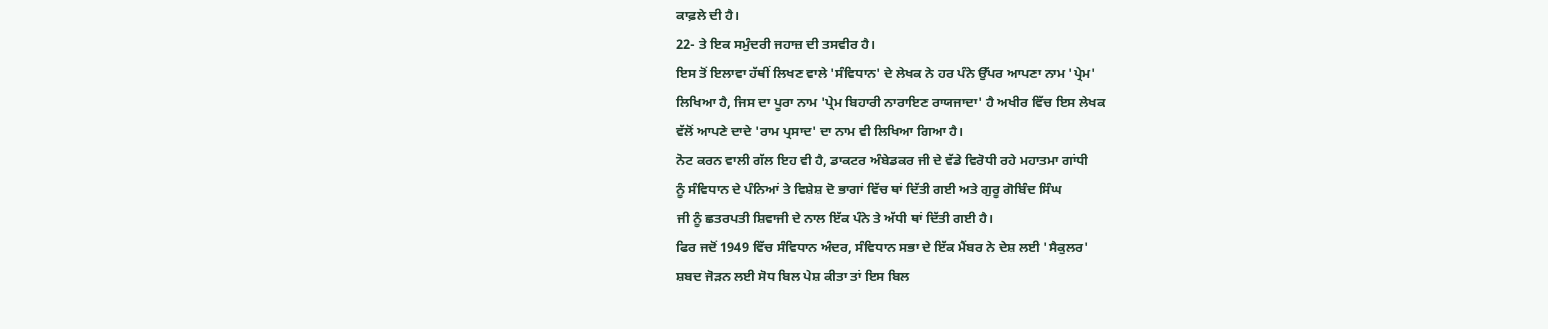ਕਾਫ਼ਲੇ ਦੀ ਹੈ।
22- ਤੇ ਇਕ ਸਮੁੰਦਰੀ ਜਹਾਜ਼ ਦੀ ਤਸਵੀਰ ਹੈ।
ਇਸ ਤੋਂ ਇਲਾਵਾ ਹੱਥੀਂ ਲਿਖਣ ਵਾਲੇ 'ਸੰਵਿਧਾਨ' ਦੇ ਲੇਖਕ ਨੇ ਹਰ ਪੰਨੇ ਉੱਪਰ ਆਪਣਾ ਨਾਮ 'ਪ੍ਰੇਮ'
ਲਿਖਿਆ ਹੈ, ਜਿਸ ਦਾ ਪੂਰਾ ਨਾਮ 'ਪ੍ਰੇਮ ਬਿਹਾਰੀ ਨਾਰਾਇਣ ਰਾਯਜਾਦਾ' ਹੈ ਅਖੀਰ ਵਿੱਚ ਇਸ ਲੇਖਕ
ਵੱਲੋਂ ਆਪਣੇ ਦਾਦੇ 'ਰਾਮ ਪ੍ਰਸਾਦ' ਦਾ ਨਾਮ ਵੀ ਲਿਖਿਆ ਗਿਆ ਹੈ।
ਨੋਟ ਕਰਨ ਵਾਲੀ ਗੱਲ ਇਹ ਵੀ ਹੈ, ਡਾਕਟਰ ਅੰਬੇਡਕਰ ਜੀ ਦੇ ਵੱਡੇ ਵਿਰੋਧੀ ਰਹੇ ਮਹਾਤਮਾ ਗਾਂਧੀ
ਨੂੰ ਸੰਵਿਧਾਨ ਦੇ ਪੰਨਿਆਂ ਤੇ ਵਿਸ਼ੇਸ਼ ਦੋ ਭਾਗਾਂ ਵਿੱਚ ਥਾਂ ਦਿੱਤੀ ਗਈ ਅਤੇ ਗੁਰੂ ਗੋਬਿੰਦ ਸਿੰਘ
ਜੀ ਨੂੰ ਛਤਰਪਤੀ ਸ਼ਿਵਾਜੀ ਦੇ ਨਾਲ ਇੱਕ ਪੰਨੇ ਤੇ ਅੱਧੀ ਥਾਂ ਦਿੱਤੀ ਗਈ ਹੈ।
ਫਿਰ ਜਦੋਂ 1949 ਵਿੱਚ ਸੰਵਿਧਾਨ ਅੰਦਰ, ਸੰਵਿਧਾਨ ਸਭਾ ਦੇ ਇੱਕ ਮੈਂਬਰ ਨੇ ਦੇਸ਼ ਲਈ 'ਸੈਕੁਲਰ'
ਸ਼ਬਦ ਜੋੜਨ ਲਈ ਸੋਧ ਬਿਲ ਪੇਸ਼ ਕੀਤਾ ਤਾਂ ਇਸ ਬਿਲ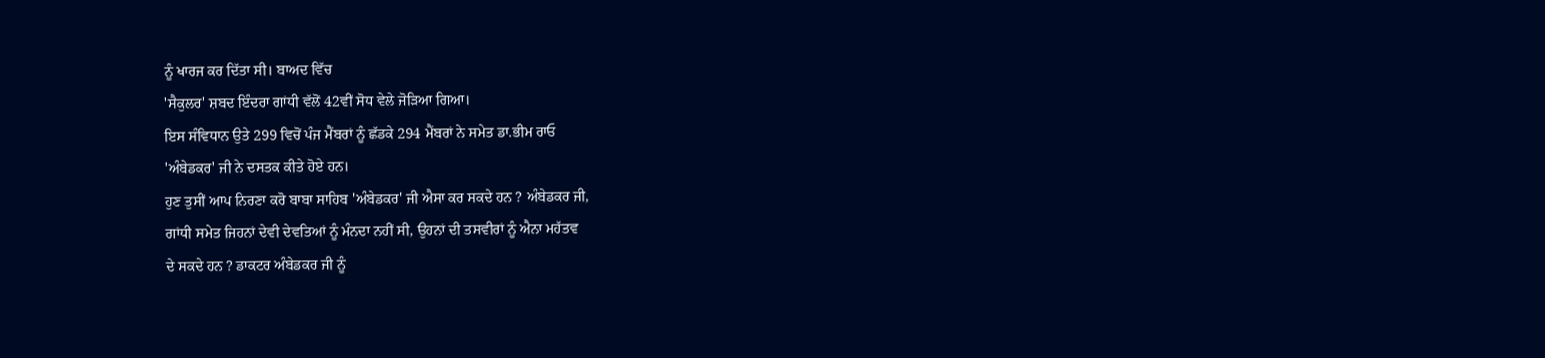ਨੂੰ ਖਾਰਜ ਕਰ ਦਿੱਤਾ ਸੀ। ਬਾਅਦ ਵਿੱਚ
'ਸੈਕੁਲਰ' ਸ਼ਬਦ ਇੰਦਰਾ ਗਾਂਧੀ ਵੱਲੋਂ 42ਵੀਂ ਸੋਧ ਵੇਲੇ ਜੋੜਿਆ ਗਿਆ।
ਇਸ ਸੰਵਿਧਾਨ ਉਤੇ 299 ਵਿਚੋਂ ਪੰਜ ਮੈਂਬਰਾਂ ਨੂੰ ਛੱਡਕੇ 294 ਮੈਂਬਰਾਂ ਨੇ ਸਮੇਤ ਡਾ.ਭੀਮ ਰਾਓ
'ਅੰਬੇਡਕਰ' ਜੀ ਨੇ ਦਸਤਕ ਕੀਤੇ ਹੋਏ ਹਨ।
ਹੁਣ ਤੁਸੀਂ ਆਪ ਨਿਰਣਾ ਕਰੋ ਬਾਬਾ ਸਾਹਿਬ 'ਅੰਬੇਡਕਰ' ਜੀ ਐਸਾ ਕਰ ਸਕਦੇ ਹਨ ? ਅੰਬੇਡਕਰ ਜੀ,
ਗਾਂਧੀ ਸਮੇਤ ਜਿਹਨਾਂ ਦੇਵੀ ਦੇਵਤਿਆਂ ਨੂੰ ਮੰਨਦਾ ਨਹੀਂ ਸੀ, ਉਹਨਾਂ ਦੀ ਤਸਵੀਰਾਂ ਨੂੰ ਐਨਾ ਮਹੱਤਵ
ਦੇ ਸਕਦੇ ਹਨ ? ਡਾਕਟਰ ਅੰਬੇਡਕਰ ਜੀ ਨੂੰ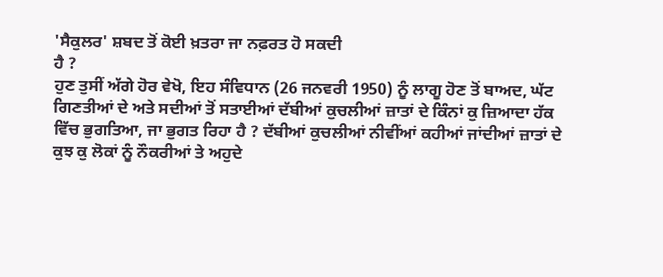'ਸੈਕੁਲਰ' ਸ਼ਬਦ ਤੋਂ ਕੋਈ ਖ਼ਤਰਾ ਜਾ ਨਫ਼ਰਤ ਹੋ ਸਕਦੀ
ਹੈ ?
ਹੁਣ ਤੁਸੀਂ ਅੱਗੇ ਹੋਰ ਵੇਖੋ, ਇਹ ਸੰਵਿਧਾਨ (26 ਜਨਵਰੀ 1950) ਨੂੰ ਲਾਗੂ ਹੋਣ ਤੋਂ ਬਾਅਦ, ਘੱਟ
ਗਿਣਤੀਆਂ ਦੇ ਅਤੇ ਸਦੀਆਂ ਤੋਂ ਸਤਾਈਆਂ ਦੱਬੀਆਂ ਕੁਚਲੀਆਂ ਜ਼ਾਤਾਂ ਦੇ ਕਿੰਨਾਂ ਕੁ ਜ਼ਿਆਦਾ ਹੱਕ
ਵਿੱਚ ਭੁਗਤਿਆ, ਜਾ ਭੁਗਤ ਰਿਹਾ ਹੈ ? ਦੱਬੀਆਂ ਕੁਚਲੀਆਂ ਨੀਵੀਂਆਂ ਕਹੀਆਂ ਜਾਂਦੀਆਂ ਜ਼ਾਤਾਂ ਦੇ
ਕੁਝ ਕੁ ਲੋਕਾਂ ਨੂੰ ਨੌਕਰੀਆਂ ਤੇ ਅਹੁਦੇ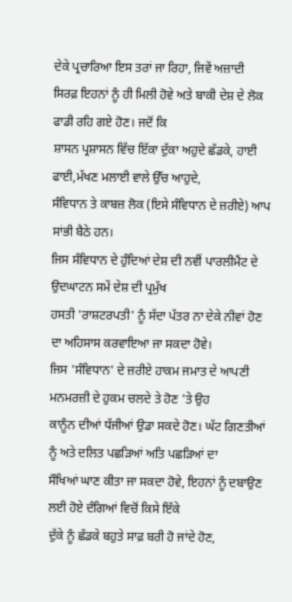ਦੇਕੇ ਪ੍ਰਚਾਰਿਆ ਇਸ ਤਰਾਂ ਜਾ ਰਿਹਾ, ਜਿਵੇਂ ਅਜ਼ਾਦੀ
ਸਿਰਫ਼ ਇਹਨਾਂ ਨੂੰ ਹੀ ਮਿਲੀ ਹੋਵੇ ਅਤੇ ਬਾਕੀ ਦੇਸ਼ ਦੇ ਲੋਕ ਫਾਡੀ ਰਹਿ ਗਏ ਹੋਣ। ਜਦੋਂ ਕਿ
ਸ਼ਾਸਨ ਪ੍ਰਸ਼ਾਸਨ ਵਿੱਚ ਇੱਕਾ ਦੁੱਕਾ ਅਹੁਦੇ ਛੱਡਕੇ, ਹਾਈ ਫਾਈ,ਮੱਖਣ ਮਲਾਈ ਵਾਲੇ ਉੱਚ ਆਹੁਦੇ,
ਸੰਵਿਧਾਨ ਤੇ ਕਾਬਜ਼ ਲੋਕ (ਇਸੇ ਸੰਵਿਧਾਨ ਦੇ ਜ਼ਰੀਏ) ਆਪ ਸਾਂਭੀ ਬੈਠੇ ਹਨ।
ਜਿਸ ਸੰਵਿਧਾਨ ਦੇ ਹੁੰਦਿਆਂ ਦੇਸ਼ ਦੀ ਨਵੀਂ ਪਾਰਲੀਮੈਂਟ ਦੇ ਉਦਘਾਟਨ ਸਮੇਂ ਦੇਸ਼ ਦੀ ਪ੍ਰਮੁੱਖ
ਹਸਤੀ 'ਰਾਸ਼ਟਰਪਤੀ' ਨੂੰ ਸੱਦਾ ਪੱਤਰ ਨਾ ਦੇਕੇ ਨੀਵਾਂ ਹੋਣ ਦਾ ਅਹਿਸਾਸ ਕਰਵਾਇਆ ਜਾ ਸਕਦਾ ਹੋਵੇ।
ਜਿਸ 'ਸੰਵਿਧਾਨ' ਦੇ ਜ਼ਰੀਏ ਹਾਕਮ ਜਮਾਤ ਦੇ ਆਪਣੀ ਮਨਮਰਜ਼ੀ ਦੇ ਹੁਕਮ ਚਲਦੇ ਤੇ ਹੋਣ 'ਤੇ ਉਹ
ਕਾਨੂੰਨ ਦੀਆਂ ਧੱਜੀਆਂ ਉਡਾ ਸਕਦੇ ਹੋਣ। ਘੱਟ ਗਿਣਤੀਆਂ ਨੂੰ ਅਤੇ ਦਲਿਤ ਪਛੜਿਆਂ ਅਤਿ ਪਛੜਿਆਂ ਦਾ
ਸੌਖਿਆਂ ਘਾਣ ਕੀਤਾ ਜਾ ਸਕਦਾ ਹੋਵੇ, ਇਹਨਾਂ ਨੂੰ ਦਬਾਉਣ ਲਈ ਹੋਏ ਦੰਗਿਆਂ ਵਿਚੋਂ ਕਿਸੇ ਇੱਕੇ
ਦੁੱਕੇ ਨੂੰ ਛੱਡਕੇ ਬਹੁਤੇ ਸਾਫ਼ ਬਰੀ ਹੋ ਜਾਂਦੇ ਹੋਣ,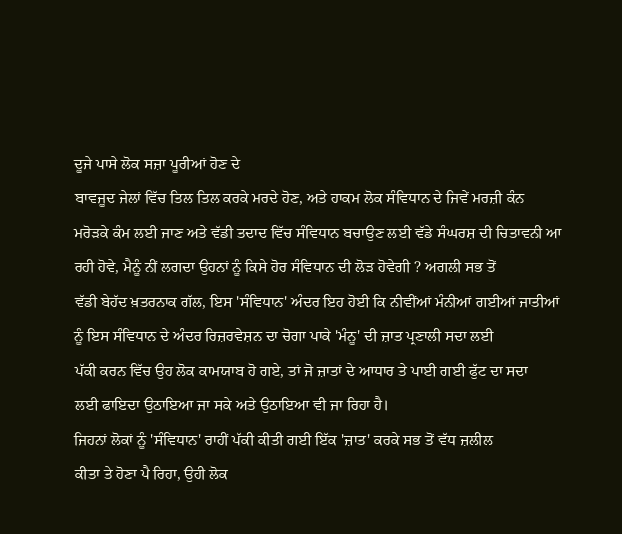ਦੂਜੇ ਪਾਸੇ ਲੋਕ ਸਜ਼ਾ ਪੂਰੀਆਂ ਹੋਣ ਦੇ
ਬਾਵਜੂਦ ਜੇਲਾਂ ਵਿੱਚ ਤਿਲ ਤਿਲ ਕਰਕੇ ਮਰਦੇ ਹੋਣ, ਅਤੇ ਹਾਕਮ ਲੋਕ ਸੰਵਿਧਾਨ ਦੇ ਜਿਵੇਂ ਮਰਜ਼ੀ ਕੰਨ
ਮਰੋੜਕੇ ਕੰਮ ਲਈ ਜਾਣ ਅਤੇ ਵੱਡੀ ਤਦਾਦ ਵਿੱਚ ਸੰਵਿਧਾਨ ਬਚਾਉਣ ਲਈ ਵੱਡੇ ਸੰਘਰਸ਼ ਦੀ ਚਿਤਾਵਨੀ ਆ
ਰਹੀ ਹੋਵੇ, ਮੈਨੂੰ ਨੀਂ ਲਗਦਾ ਉਹਨਾਂ ਨੂੰ ਕਿਸੇ ਹੋਰ ਸੰਵਿਧਾਨ ਦੀ ਲੋੜ ਹੋਵੇਗੀ ? ਅਗਲੀ ਸਭ ਤੋਂ
ਵੱਡੀ ਬੇਹੱਦ ਖ਼ਤਰਨਾਕ ਗੱਲ, ਇਸ 'ਸੰਵਿਧਾਨ' ਅੰਦਰ ਇਹ ਹੋਈ ਕਿ ਨੀਵੀਂਆਂ ਮੰਨੀਆਂ ਗਈਆਂ ਜਾਤੀਆਂ
ਨੂੰ ਇਸ ਸੰਵਿਧਾਨ ਦੇ ਅੰਦਰ ਰਿਜ਼ਰਵੇਸ਼ਨ ਦਾ ਚੋਗਾ ਪਾਕੇ 'ਮੰਨੂ' ਦੀ ਜ਼ਾਤ ਪ੍ਰਣਾਲੀ ਸਦਾ ਲਈ
ਪੱਕੀ ਕਰਨ ਵਿੱਚ ਉਹ ਲੋਕ ਕਾਮਯਾਬ ਹੋ ਗਏ, ਤਾਂ ਜੋ ਜ਼ਾਤਾਂ ਦੇ ਆਧਾਰ ਤੇ ਪਾਈ ਗਈ ਫੁੱਟ ਦਾ ਸਦਾ
ਲਈ ਫਾਇਦਾ ਉਠਾਇਆ ਜਾ ਸਕੇ ਅਤੇ ਉਠਾਇਆ ਵੀ ਜਾ ਰਿਹਾ ਹੈ।
ਜਿਹਨਾਂ ਲੋਕਾਂ ਨੂੰ 'ਸੰਵਿਧਾਨ' ਰਾਹੀਂ ਪੱਕੀ ਕੀਤੀ ਗਈ ਇੱਕ 'ਜ਼ਾਤ' ਕਰਕੇ ਸਭ ਤੋਂ ਵੱਧ ਜ਼ਲੀਲ
ਕੀਤਾ ਤੇ ਹੋਣਾ ਪੈ ਰਿਹਾ, ਉਹੀ ਲੋਕ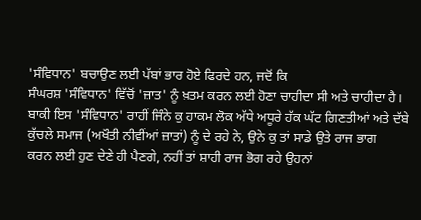'ਸੰਵਿਧਾਨ' ਬਚਾਉਣ ਲਈ ਪੱਬਾਂ ਭਾਰ ਹੋਏ ਫਿਰਦੇ ਹਨ, ਜਦੋਂ ਕਿ
ਸੰਘਰਸ਼ 'ਸੰਵਿਧਾਨ' ਵਿੱਚੋਂ 'ਜ਼ਾਤ' ਨੂੰ ਖ਼ਤਮ ਕਰਨ ਲਈ ਹੋਣਾ ਚਾਹੀਦਾ ਸੀ ਅਤੇ ਚਾਹੀਦਾ ਹੈ।
ਬਾਕੀ ਇਸ 'ਸੰਵਿਧਾਨ' ਰਾਹੀਂ ਜਿੰਨੇ ਕੁ ਹਾਕਮ ਲੋਕ ਅੱਧੇ ਅਧੂਰੇ ਹੱਕ ਘੱਟ ਗਿਣਤੀਆਂ ਅਤੇ ਦੱਬੇ
ਕੁੱਚਲੇ ਸਮਾਜ (ਅਖੌਤੀ ਨੀਵੀਂਆਂ ਜ਼ਾਤਾਂ) ਨੂੰ ਦੇ ਰਹੇ ਨੇ, ਉਨੇ ਕੁ ਤਾਂ ਸਾਡੇ ਉਤੇ ਰਾਜ ਭਾਗ
ਕਰਨ ਲਈ ਹੁਣ ਦੇਣੇ ਹੀ ਪੈਣਗੇ, ਨਹੀਂ ਤਾਂ ਸ਼ਾਹੀ ਰਾਜ ਭੋਗ ਰਹੇ ਉਹਨਾਂ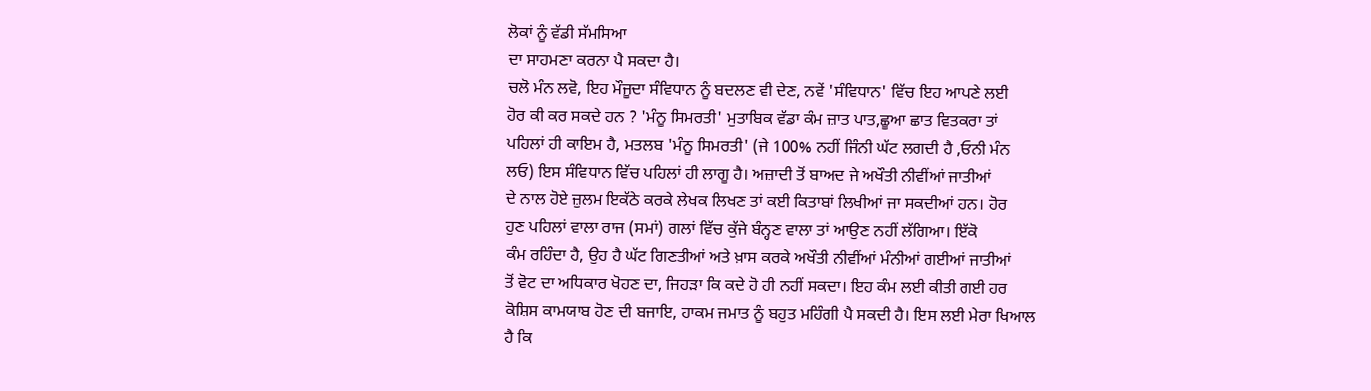ਲੋਕਾਂ ਨੂੰ ਵੱਡੀ ਸੱਮਸਿਆ
ਦਾ ਸਾਹਮਣਾ ਕਰਨਾ ਪੈ ਸਕਦਾ ਹੈ।
ਚਲੋ ਮੰਨ ਲਵੋ, ਇਹ ਮੌਜੂਦਾ ਸੰਵਿਧਾਨ ਨੂੰ ਬਦਲਣ ਵੀ ਦੇਣ, ਨਵੇਂ 'ਸੰਵਿਧਾਨ' ਵਿੱਚ ਇਹ ਆਪਣੇ ਲਈ
ਹੋਰ ਕੀ ਕਰ ਸਕਦੇ ਹਨ ? 'ਮੰਨੂ ਸਿਮਰਤੀ' ਮੁਤਾਬਿਕ ਵੱਡਾ ਕੰਮ ਜ਼ਾਤ ਪਾਤ,ਛੂਆ ਛਾਤ ਵਿਤਕਰਾ ਤਾਂ
ਪਹਿਲਾਂ ਹੀ ਕਾਇਮ ਹੈ, ਮਤਲਬ 'ਮੰਨੂ ਸਿਮਰਤੀ' (ਜੇ 100% ਨਹੀਂ ਜਿੰਨੀ ਘੱਟ ਲਗਦੀ ਹੈ ,ਓਨੀ ਮੰਨ
ਲਓ) ਇਸ ਸੰਵਿਧਾਨ ਵਿੱਚ ਪਹਿਲਾਂ ਹੀ ਲਾਗੂ ਹੈ। ਅਜ਼ਾਦੀ ਤੋਂ ਬਾਅਦ ਜੇ ਅਖੌਤੀ ਨੀਵੀਂਆਂ ਜਾਤੀਆਂ
ਦੇ ਨਾਲ ਹੋਏ ਜ਼ੁਲਮ ਇਕੱਠੇ ਕਰਕੇ ਲੇਖਕ ਲਿਖਣ ਤਾਂ ਕਈ ਕਿਤਾਬਾਂ ਲਿਖੀਆਂ ਜਾ ਸਕਦੀਆਂ ਹਨ। ਹੋਰ
ਹੁਣ ਪਹਿਲਾਂ ਵਾਲਾ ਰਾਜ (ਸਮਾਂ) ਗਲਾਂ ਵਿੱਚ ਕੁੱਜੇ ਬੰਨ੍ਹਣ ਵਾਲਾ ਤਾਂ ਆਉਣ ਨਹੀਂ ਲੱਗਿਆ। ਇੱਕੋ
ਕੰਮ ਰਹਿੰਦਾ ਹੈ, ਉਹ ਹੈ ਘੱਟ ਗਿਣਤੀਆਂ ਅਤੇ ਖ਼ਾਸ ਕਰਕੇ ਅਖੌਤੀ ਨੀਵੀਂਆਂ ਮੰਨੀਆਂ ਗਈਆਂ ਜਾਤੀਆਂ
ਤੋਂ ਵੋਟ ਦਾ ਅਧਿਕਾਰ ਖੋਹਣ ਦਾ, ਜਿਹੜਾ ਕਿ ਕਦੇ ਹੋ ਹੀ ਨਹੀਂ ਸਕਦਾ। ਇਹ ਕੰਮ ਲਈ ਕੀਤੀ ਗਈ ਹਰ
ਕੋਸ਼ਿਸ ਕਾਮਯਾਬ ਹੋਣ ਦੀ ਬਜਾਇ, ਹਾਕਮ ਜਮਾਤ ਨੂੰ ਬਹੁਤ ਮਹਿੰਗੀ ਪੈ ਸਕਦੀ ਹੈ। ਇਸ ਲਈ ਮੇਰਾ ਖਿਆਲ
ਹੈ ਕਿ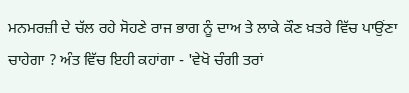ਮਨਮਰਜ਼ੀ ਦੇ ਚੱਲ ਰਹੇ ਸੋਹਣੇ ਰਾਜ ਭਾਗ ਨੂੰ ਦਾਅ ਤੇ ਲਾਕੇ ਕੌਣ ਖ਼ਤਰੇ ਵਿੱਚ ਪਾਉਂਣਾ
ਚਾਹੇਗਾ ? ਅੰਤ ਵਿੱਚ ਇਹੀ ਕਹਾਂਗਾ - 'ਵੇਖੋ ਚੰਗੀ ਤਰਾਂ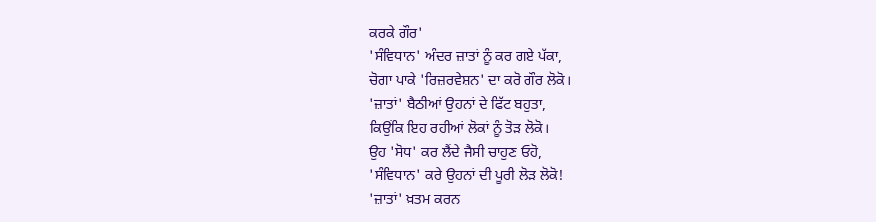ਕਰਕੇ ਗੌਰ'
'ਸੰਵਿਧਾਨ' ਅੰਦਰ ਜ਼ਾਤਾਂ ਨੂੰ ਕਰ ਗਏ ਪੱਕਾ,
ਚੋਗਾ ਪਾਕੇ 'ਰਿਜ਼ਰਵੇਸ਼ਨ' ਦਾ ਕਰੋ ਗੌਰ ਲੋਕੋ।
'ਜ਼ਾਤਾਂ' ਬੈਠੀਆਂ ਉਹਨਾਂ ਦੇ ਫਿੱਟ ਬਹੁਤਾ,
ਕਿਉਂਕਿ ਇਹ ਰਹੀਆਂ ਲੋਕਾਂ ਨੂੰ ਤੋੜ ਲੋਕੋ।
ਉਹ 'ਸੋਧ' ਕਰ ਲੈਂਦੇ ਜੈਸੀ ਚਾਹੁਣ ਓਹੋ,
'ਸੰਵਿਧਾਨ' ਕਰੇ ਉਹਨਾਂ ਦੀ ਪੂਰੀ ਲੋੜ ਲੋਕੋ!
'ਜ਼ਾਤਾਂ' ਖ਼ਤਮ ਕਰਨ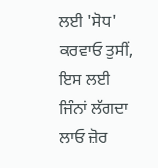ਲਈ 'ਸੋਧ' ਕਰਵਾਓ ਤੁਸੀਂ,
ਇਸ ਲਈ ਜਿੰਨਾਂ ਲੱਗਦਾ ਲਾਓ ਜ਼ੋਰ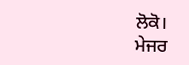ਲੋਕੋ।
ਮੇਜਰ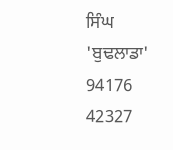ਸਿੰਘ 'ਬੁਢਲਾਡਾ'
94176 42327